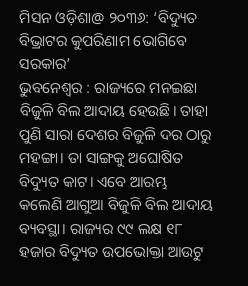ମିସନ ଓଡ଼ିଶା@ ୨୦୩୬: ‘ବିଦ୍ୟୁତ ବିଭ୍ରାଟର କୁପରିଣାମ ଭୋଗିବେ ସରକାର’
ଭୁବନେଶ୍ବର : ରାଜ୍ୟରେ ମନଇଛା ବିଜୁଳି ବିଲ ଆଦାୟ ହେଉଛି। ତାହା ପୁଣି ସାରା ଦେଶର ବିଜୁଳି ଦର ଠାରୁ ମହଙ୍ଗା। ତା ସାଙ୍ଗକୁ ଅଘୋଷିତ ବିଦ୍ୟୁତ କାଟ। ଏବେ ଆରମ୍ଭ କଲେଣି ଆଗୁଆ ବିଜୁଳି ବିଲ ଆଦାୟ ବ୍ୟବସ୍ଥା। ରାଜ୍ୟର ୯୯ ଲକ୍ଷ ୧୮ ହଜାର ବିଦ୍ୟୁତ ଉପଭୋକ୍ତା ଆଉଟୁ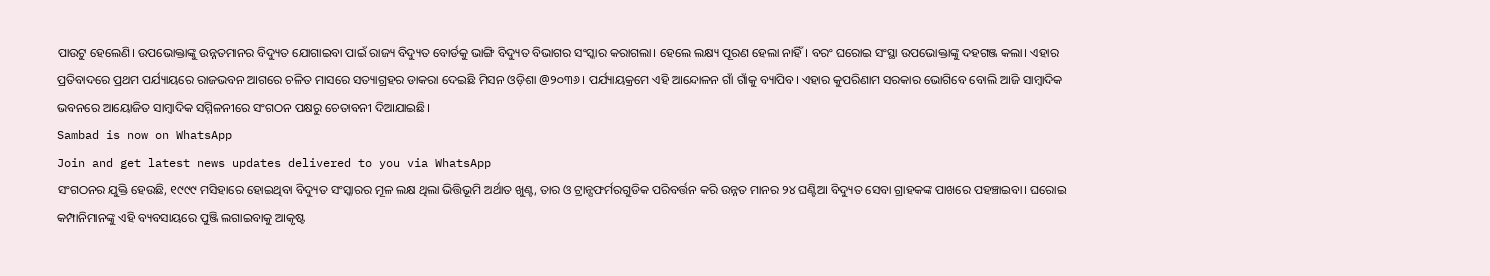ପାଉଟୁ ହେଲେଣି। ଉପଭୋକ୍ତାଙ୍କୁ ଉନ୍ନତମାନର ବିଦ୍ୟୁତ ଯୋଗାଇବା ପାଇଁ ରାଜ୍ୟ ବିଦ୍ୟୁତ ବୋର୍ଡକୁ ଭାଙ୍ଗି ବିଦ୍ୟୁତ ବିଭାଗର ସଂସ୍କାର କରାଗଲା। ହେଲେ ଲକ୍ଷ୍ୟ ପୂରଣ ହେଲା ନାହିଁ। ବରଂ ଘରୋଇ ସଂସ୍ଥା ଉପଭୋକ୍ତାଙ୍କୁ ଦହଗଞ୍ଜ କଲା। ଏହାର ପ୍ରତିବାଦରେ ପ୍ରଥମ ପର୍ଯ୍ୟାୟରେ ରାଜଭବନ ଆଗରେ ଚଳିତ ମାସରେ ସତ୍ୟାଗ୍ରହର ଡାକରା ଦେଇଛି ମିସନ ଓଡ଼ିଶା @୨୦୩୬। ପର୍ଯ୍ୟାୟକ୍ରମେ ଏହି ଆନ୍ଦୋଳନ ଗାଁ ଗାଁକୁ ବ୍ୟାପିବ। ଏହାର କୁପରିଣାମ ସରକାର ଭୋଗିବେ ବୋଲି ଆଜି ସାମ୍ବାଦିକ ଭବନରେ ଆୟୋଜିତ ସାମ୍ବାଦିକ ସମ୍ମିଳନୀରେ ସଂଗଠନ ପକ୍ଷରୁ ଚେତାବନୀ ଦିଆଯାଇଛି।
Sambad is now on WhatsApp
Join and get latest news updates delivered to you via WhatsApp
ସଂଗଠନର ଯୁକ୍ତି ହେଉଛି, ୧୯୯୯ ମସିହାରେ ହୋଇଥିବା ବିଦ୍ୟୁତ ସଂସ୍କାରର ମୂଳ ଲକ୍ଷ ଥିଲା ଭିତ୍ତିଭୂମି ଅର୍ଥାତ ଖୁଣ୍ଟ, ତାର ଓ ଟ୍ରାନ୍ସଫର୍ମରଗୁଡିକ ପରିବର୍ତ୍ତନ କରି ଉନ୍ନତ ମାନର ୨୪ ଘଣ୍ଟିଆ ବିଦ୍ୟୁତ ସେବା ଗ୍ରାହକଙ୍କ ପାଖରେ ପହଞ୍ଚାଇବା। ଘରୋଇ କମ୍ପାନିମାନଙ୍କୁ ଏହି ବ୍ୟବସାୟରେ ପୁଞ୍ଜି ଲଗାଇବାକୁ ଆକୃଷ୍ଟ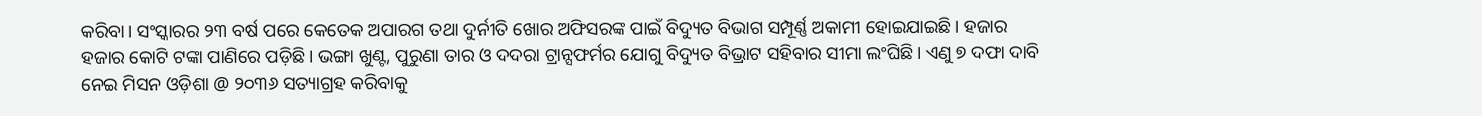କରିବା। ସଂସ୍କାରର ୨୩ ବର୍ଷ ପରେ କେତେକ ଅପାରଗ ତଥା ଦୁର୍ନୀତି ଖୋର ଅଫିସରଙ୍କ ପାଇଁ ବିଦ୍ୟୁତ ବିଭାଗ ସମ୍ପୂର୍ଣ୍ଣ ଅକାମୀ ହୋଇଯାଇଛି। ହଜାର ହଜାର କୋଟି ଟଙ୍କା ପାଣିରେ ପଡ଼ିଛି। ଭଙ୍ଗା ଖୁଣ୍ଟ, ପୁରୁଣା ତାର ଓ ଦଦରା ଟ୍ରାନ୍ସଫର୍ମର ଯୋଗୁ ବିଦ୍ୟୁତ ବିଭ୍ରାଟ ସହିବାର ସୀମା ଲଂଘିଛି। ଏଣୁ ୭ ଦଫା ଦାବି ନେଇ ମିସନ ଓଡ଼ିଶା @ ୨୦୩୬ ସତ୍ୟାଗ୍ରହ କରିବାକୁ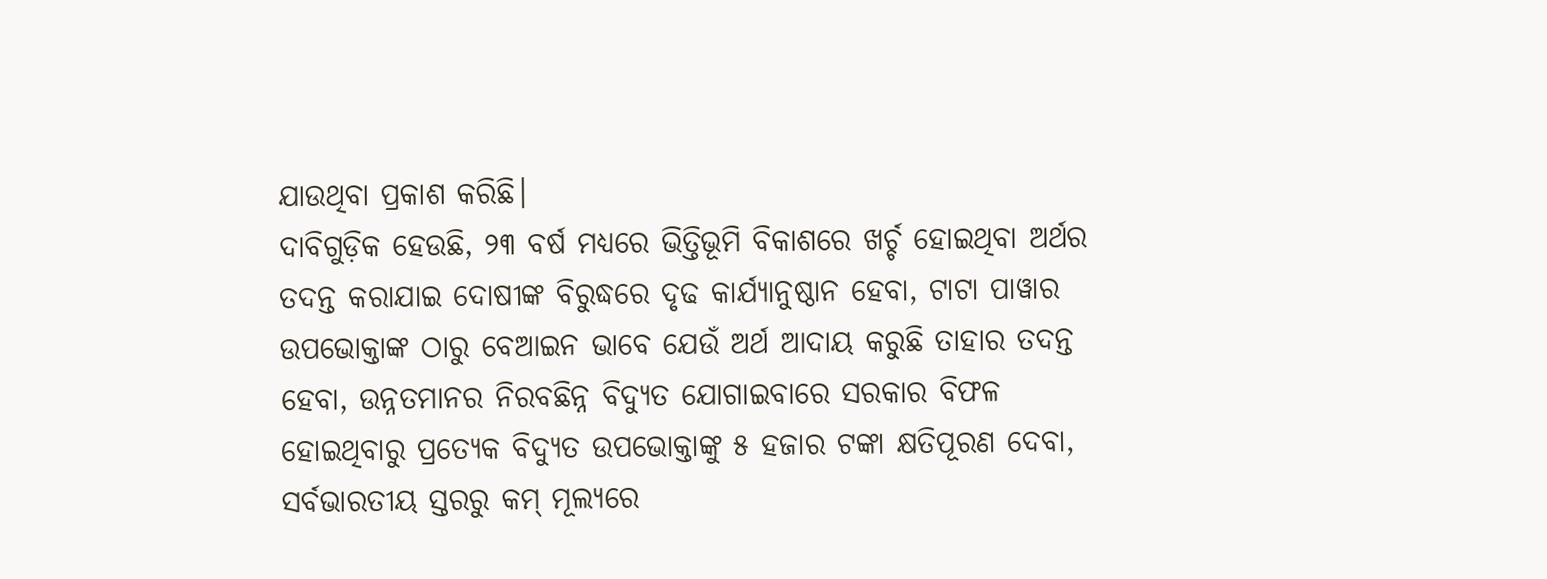ଯାଉଥିବା ପ୍ରକାଶ କରିଛି।
ଦାବିଗୁଡ଼ିକ ହେଉଛି, ୨୩ ବର୍ଷ ମଧ୍ୟରେ ଭିତ୍ତିଭୂମି ବିକାଶରେ ଖର୍ଚ୍ଚ ହୋଇଥିବା ଅର୍ଥର ତଦନ୍ତ କରାଯାଇ ଦୋଷୀଙ୍କ ବିରୁଦ୍ଧରେ ଦୃଢ କାର୍ଯ୍ୟାନୁଷ୍ଠାନ ହେବା, ଟାଟା ପାୱାର ଉପଭୋକ୍ତାଙ୍କ ଠାରୁ ବେଆଇନ ଭାବେ ଯେଉଁ ଅର୍ଥ ଆଦାୟ କରୁଛି ତାହାର ତଦନ୍ତ ହେବା, ଉନ୍ନତମାନର ନିରବଛିନ୍ନ ବିଦ୍ୟୁତ ଯୋଗାଇବାରେ ସରକାର ବିଫଳ ହୋଇଥିବାରୁ ପ୍ରତ୍ୟେକ ବିଦ୍ୟୁତ ଉପଭୋକ୍ତାଙ୍କୁ ୫ ହଜାର ଟଙ୍କା କ୍ଷତିପୂରଣ ଦେବା, ସର୍ବଭାରତୀୟ ସ୍ତରରୁ କମ୍ ମୂଲ୍ୟରେ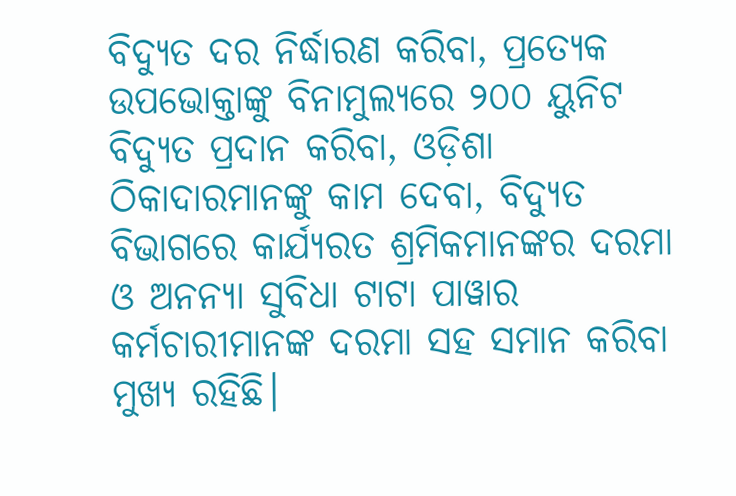ବିଦ୍ୟୁତ ଦର ନିର୍ଦ୍ଧାରଣ କରିବା, ପ୍ରତ୍ୟେକ ଉପଭୋକ୍ତାଙ୍କୁ ବିନାମୁଲ୍ୟରେ ୨୦୦ ୟୁନିଟ ବିଦ୍ୟୁତ ପ୍ରଦାନ କରିବା, ଓଡ଼ିଶା ଠିକାଦାରମାନଙ୍କୁ କାମ ଦେବା, ବିଦ୍ୟୁତ ବିଭାଗରେ କାର୍ଯ୍ୟରତ ଶ୍ରମିକମାନଙ୍କର ଦରମା ଓ ଅନନ୍ୟା ସୁବିଧା ଟାଟା ପାୱାର କର୍ମଚାରୀମାନଙ୍କ ଦରମା ସହ ସମାନ କରିବା ମୁଖ୍ୟ ରହିଛି।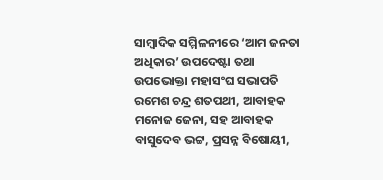ସାମ୍ବାଦିକ ସମ୍ମିଳନୀରେ ‘ଆମ ଜନତା ଅଧିକାର’ ଉପଦେଷ୍ଟା ତଥା ଉପଭୋକ୍ତା ମହାସଂଘ ସଭାପତି ରମେଶ ଚନ୍ଦ୍ର ଶତପଥୀ, ଆବାହକ ମନୋଜ ଜେନା, ସହ ଆବାହକ ବାସୁଦେବ ଭଟ୍ଟ, ପ୍ରସନ୍ନ ବିଷୋୟୀ,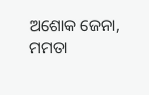ଅଶୋକ ଜେନା, ମମତା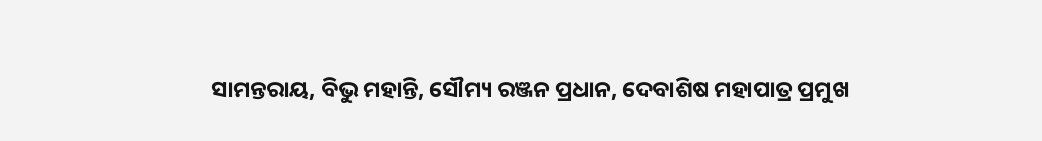ସାମନ୍ତରାୟ, ବିଭୁ ମହାନ୍ତି, ସୌମ୍ୟ ରଞ୍ଜନ ପ୍ରଧାନ, ଦେବାଶିଷ ମହାପାତ୍ର ପ୍ରମୁଖ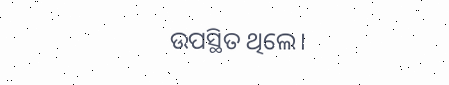ଉପସ୍ଥିତ ଥିଲେ।